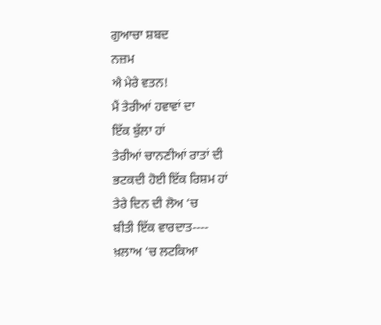ਗੁਆਚਾ ਸ਼ਬਦ
ਨਜ਼ਮ
ਐ ਮੇਰੇ ਵਤਨ!
ਮੈਂ ਤੇਰੀਆਂ ਹਵਾਵਾਂ ਦਾ
ਇੱਕ ਬੁੱਲਾ ਹਾਂ
ਤੇਰੀਆਂ ਚਾਨਣੀਆਂ ਰਾਤਾਂ ਦੀ
ਭਟਕਦੀ ਹੋਈ ਇੱਕ ਰਿਸ਼ਮ ਹਾਂ
ਤੇਰੇ ਦਿਨ ਦੀ ਲੋਅ ‘ਚ
ਬੀਤੀ ਇੱਕ ਵਾਰਦਾਤ----
ਖ਼ਲਾਅ ‘ਚ ਲਟਕਿਆ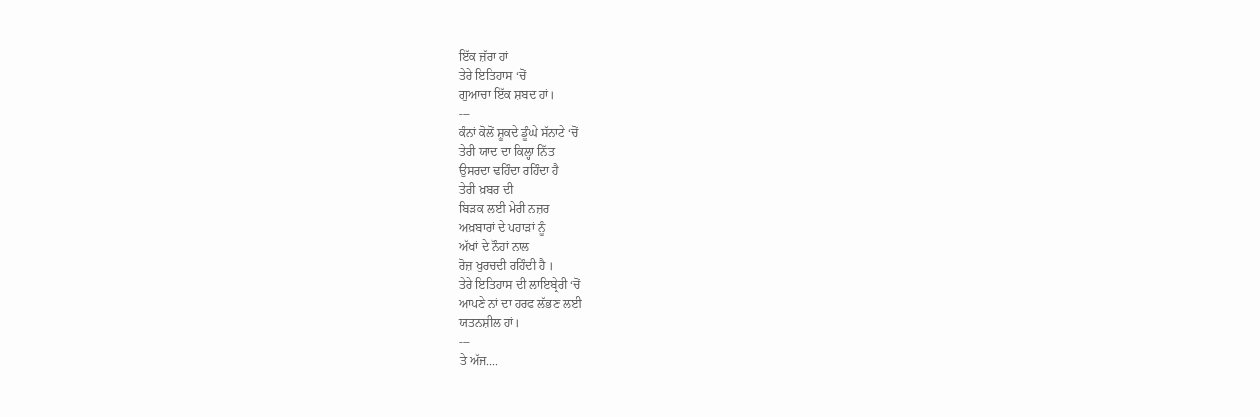ਇੱਕ ਜ਼ੱਰਾ ਹਾਂ
ਤੇਰੇ ਇਤਿਹਾਸ ‘ਚੋਂ
ਗੁਆਚਾ ਇੱਕ ਸ਼ਬਦ ਹਾਂ।
---
ਕੰਨਾਂ ਕੋਲੋਂ ਸ਼ੂਕਦੇ ਡੂੰਘੇ ਸੱਨਾਟੇ ‘ਚੋਂ
ਤੇਰੀ ਯਾਦ ਦਾ ਕਿਲ੍ਹਾ ਨਿੱਤ
ਉਸਰਦਾ ਢਹਿੰਦਾ ਰਹਿੰਦਾ ਹੈ
ਤੇਰੀ ਖ਼ਬਰ ਦੀ
ਬਿੜਕ ਲਈ ਮੇਰੀ ਨਜ਼ਰ
ਅਖ਼ਬਾਰਾਂ ਦੇ ਪਹਾੜਾਂ ਨੂੰ
ਅੱਖਾਂ ਦੇ ਨੌਹਾਂ ਨਾਲ
ਰੋਜ਼ ਖੁਰਚਦੀ ਰਹਿੰਦੀ ਹੈ ।
ਤੇਰੇ ਇਤਿਹਾਸ ਦੀ ਲਾਇਬ੍ਰੇਰੀ ‘ਚੋਂ
ਆਪਣੇ ਨਾਂ ਦਾ ਹਰਫ ਲੱਭਣ ਲਈ
ਯਤਨਸ਼ੀਲ ਹਾਂ।
---
ਤੇ ਅੱਜ....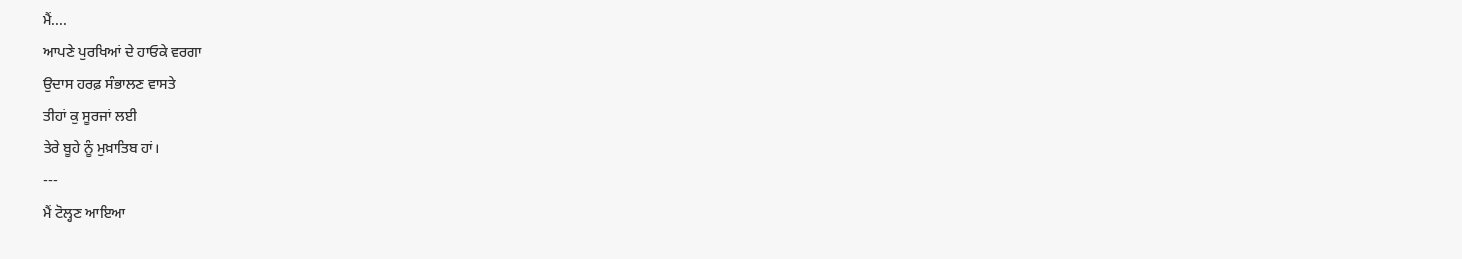ਮੈਂ....
ਆਪਣੇ ਪੁਰਖਿਆਂ ਦੇ ਹਾਓਕੇ ਵਰਗਾ
ਉਦਾਸ ਹਰਫ਼ ਸੰਭਾਲਣ ਵਾਸਤੇ
ਤੀਹਾਂ ਕੁ ਸੂਰਜਾਂ ਲਈ
ਤੇਰੇ ਬੂਹੇ ਨੂੰ ਮੁਖ਼ਾਤਿਬ ਹਾਂ।
---
ਮੈਂ ਟੋਲ੍ਹਣ ਆਇਆ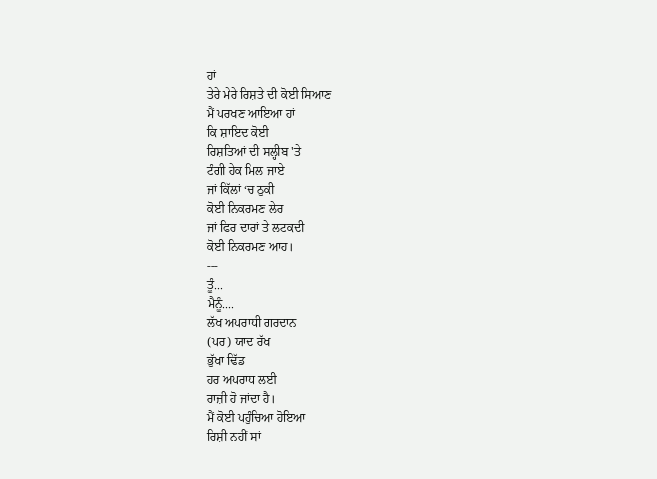ਹਾਂ
ਤੇਰੇ ਮੇਰੇ ਰਿਸ਼ਤੇ ਦੀ ਕੋਈ ਸਿਆਣ
ਮੈਂ ਪਰਖਣ ਆਇਆ ਹਾਂ
ਕਿ ਸ਼ਾਇਦ ਕੋਈ
ਰਿਸ਼ਤਿਆਂ ਦੀ ਸਲ੍ਹੀਬ 'ਤੇ
ਟੰਗੀ ਹੇਕ ਮਿਲ ਜਾਏ
ਜਾਂ ਕਿੱਲਾਂ ‘ਚ ਠੁਕੀ
ਕੋਈ ਨਿਕਰਮਣ ਲੇਰ
ਜਾਂ ਫਿਰ ਦਾਰਾਂ ਤੇ ਲਟਕਦੀ
ਕੋਈ ਨਿਕਰਮਣ ਆਹ।
---
ਤੂੰ...
ਮੈਨੂੰ....
ਲੱਖ ਅਪਰਾਧੀ ਗਰਦਾਨ
(ਪਰ) ਯਾਦ ਰੱਖ
ਭੁੱਖਾ ਢਿੱਡ
ਹਰ ਅਪਰਾਧ ਲਈ
ਰਾਜ਼ੀ ਹੋ ਜਾਂਦਾ ਹੈ।
ਮੈਂ ਕੋਈ ਪਹੁੰਚਿਆ ਹੋਇਆ
ਰਿਸ਼ੀ ਨਹੀਂ ਸਾਂ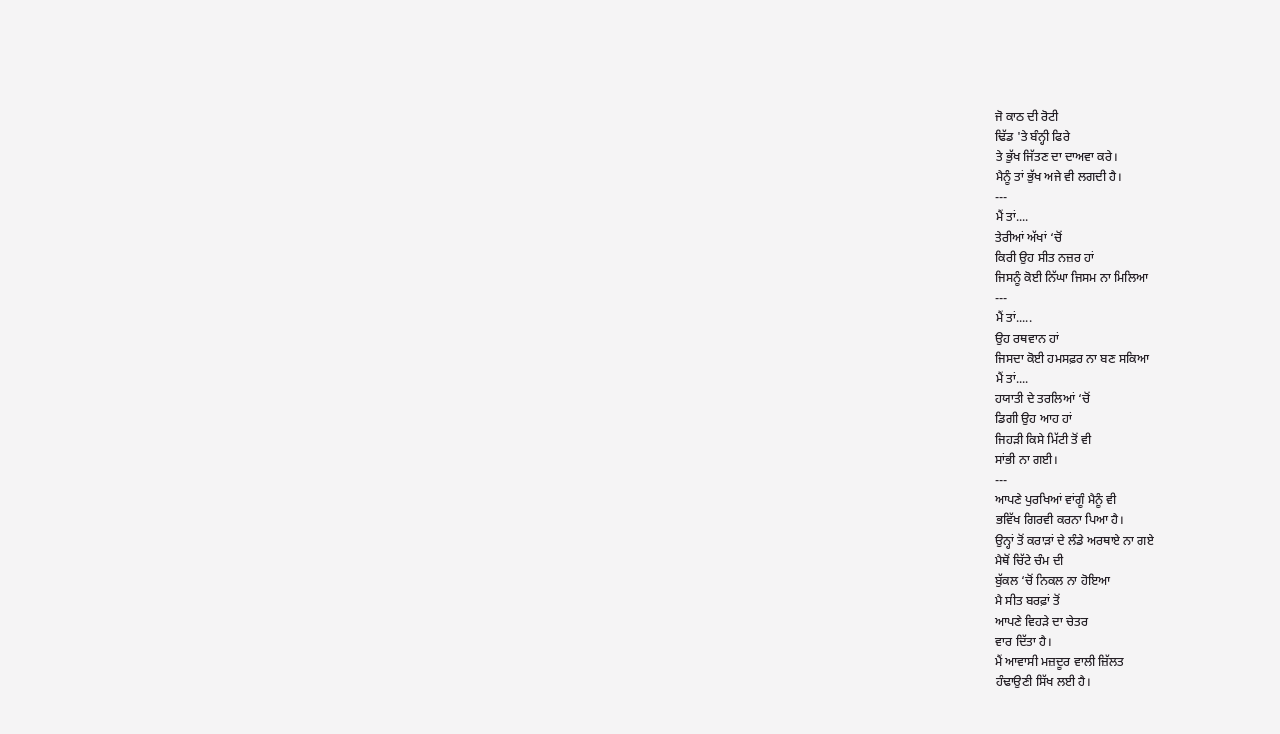ਜੋ ਕਾਠ ਦੀ ਰੋਟੀ
ਢਿੱਡ 'ਤੇ ਬੰਨ੍ਹੀ ਫਿਰੇ
ਤੇ ਭੁੱਖ ਜਿੱਤਣ ਦਾ ਦਾਅਵਾ ਕਰੇ।
ਮੈਨੂੰ ਤਾਂ ਭੁੱਖ ਅਜੇ ਵੀ ਲਗਦੀ ਹੈ।
---
ਮੈਂ ਤਾਂ....
ਤੇਰੀਆਂ ਅੱਖਾਂ ‘ਚੋਂ
ਕਿਰੀ ਉਹ ਸੀਤ ਨਜ਼ਰ ਹਾਂ
ਜਿਸਨੂੰ ਕੋਈ ਨਿੱਘਾ ਜਿਸਮ ਨਾ ਮਿਲਿਆ
---
ਮੈਂ ਤਾਂ.....
ਉਹ ਰਥਵਾਨ ਹਾਂ
ਜਿਸਦਾ ਕੋਈ ਹਮਸਫ਼ਰ ਨਾ ਬਣ ਸਕਿਆ
ਮੈਂ ਤਾਂ....
ਹਯਾਤੀ ਦੇ ਤਰਲਿਆਂ ‘ਚੋਂ
ਡਿਗੀ ਉਹ ਆਹ ਹਾਂ
ਜਿਹੜੀ ਕਿਸੇ ਮਿੱਟੀ ਤੋਂ ਵੀ
ਸਾਂਭੀ ਨਾ ਗਈ।
---
ਆਪਣੇ ਪੁਰਖਿਆਂ ਵਾਂਗੂੰ ਮੈਨੂੰ ਵੀ
ਭਵਿੱਖ ਗਿਰਵੀ ਕਰਨਾ ਪਿਆ ਹੈ।
ਉਨ੍ਹਾਂ ਤੋਂ ਕਰਾੜਾਂ ਦੇ ਲੰਡੇ ਅਰਥਾਏ ਨਾ ਗਏ
ਮੈਥੋਂ ਚਿੱਟੇ ਚੰਮ ਦੀ
ਬੁੱਕਲ ‘ਚੋਂ ਨਿਕਲ ਨਾ ਹੋਇਆ
ਮੈ ਸੀਤ ਬਰਫ਼ਾਂ ਤੋਂ
ਆਪਣੇ ਵਿਹੜੇ ਦਾ ਚੇਤਰ
ਵਾਰ ਦਿੱਤਾ ਹੈ।
ਮੈਂ ਆਵਾਸੀ ਮਜ਼ਦੂਰ ਵਾਲੀ ਜ਼ਿੱਲਤ
ਹੰਢਾਉਣੀ ਸਿੱਖ ਲਈ ਹੈ।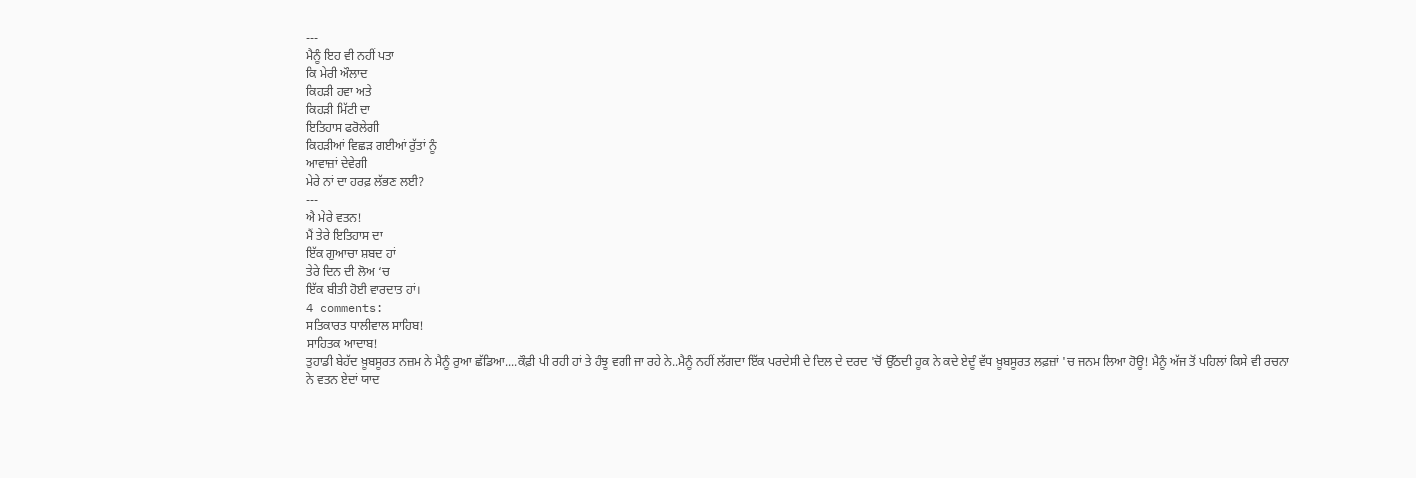---
ਮੈਨੂੰ ਇਹ ਵੀ ਨਹੀਂ ਪਤਾ
ਕਿ ਮੇਰੀ ਔਲਾਦ
ਕਿਹੜੀ ਹਵਾ ਅਤੇ
ਕਿਹੜੀ ਮਿੱਟੀ ਦਾ
ਇਤਿਹਾਸ ਫਰੋਲੇਗੀ
ਕਿਹੜੀਆਂ ਵਿਛੜ ਗਈਆਂ ਰੁੱਤਾਂ ਨੂੰ
ਆਵਾਜ਼ਾਂ ਦੇਵੇਗੀ
ਮੇਰੇ ਨਾਂ ਦਾ ਹਰਫ਼ ਲੱਭਣ ਲਈ?
---
ਐ ਮੇਰੇ ਵਤਨ!
ਮੈਂ ਤੇਰੇ ਇਤਿਹਾਸ ਦਾ
ਇੱਕ ਗੁਆਚਾ ਸ਼ਬਦ ਹਾਂ
ਤੇਰੇ ਦਿਨ ਦੀ ਲੋਅ ‘ਚ
ਇੱਕ ਬੀਤੀ ਹੋਈ ਵਾਰਦਾਤ ਹਾਂ।
4 comments:
ਸਤਿਕਾਰਤ ਧਾਲੀਵਾਲ ਸਾਹਿਬ!
ਸਾਹਿਤਕ ਆਦਾਬ!
ਤੁਹਾਡੀ ਬੇਹੱਦ ਖ਼ੂਬਸੂਰਤ ਨਜ਼ਮ ਨੇ ਮੈਨੂੰ ਰੁਆ ਛੱਡਿਆ....ਕੌਫ਼ੀ ਪੀ ਰਹੀ ਹਾਂ ਤੇ ਹੰਝੂ ਵਗੀ ਜਾ ਰਹੇ ਨੇ..ਮੈਨੂੰ ਨਹੀਂ ਲੱਗਦਾ ਇੱਕ ਪਰਦੇਸੀ ਦੇ ਦਿਲ ਦੇ ਦਰਦ 'ਚੋਂ ਉੱਠਦੀ ਹੂਕ ਨੇ ਕਦੇ ਏਦੂੰ ਵੱਧ ਖ਼ੂਬਸੂਰਤ ਲਫ਼ਜ਼ਾਂ 'ਚ ਜਨਮ ਲਿਆ ਹੋਊ! ਮੈਨੂੰ ਅੱਜ ਤੋਂ ਪਹਿਲਾਂ ਕਿਸੇ ਵੀ ਰਚਨਾ ਨੇ ਵਤਨ ਏਦਾਂ ਯਾਦ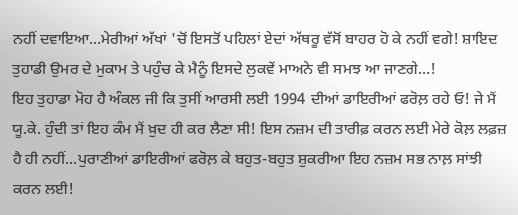ਨਹੀਂ ਦਵਾਇਆ...ਮੇਰੀਆਂ ਅੱਖਾਂ 'ਚੋਂ ਇਸਤੋਂ ਪਹਿਲਾਂ ਏਦਾਂ ਅੱਥਰੂ ਵੱਸੋਂ ਬਾਹਰ ਹੋ ਕੇ ਨਹੀਂ ਵਗੇ! ਸ਼ਾਇਦ ਤੁਹਾਡੀ ਉਮਰ ਦੇ ਮੁਕਾਮ ਤੇ ਪਹੁੰਚ ਕੇ ਮੈਨੂੰ ਇਸਦੇ ਲੁਕਵੇਂ ਮਾਅਨੇ ਵੀ ਸਮਝ ਆ ਜਾਣਗੇ...!
ਇਹ ਤੁਹਾਡਾ ਮੋਹ ਹੈ ਅੰਕਲ ਜੀ ਕਿ ਤੁਸੀਂ ਆਰਸੀ ਲਈ 1994 ਦੀਆਂ ਡਾਇਰੀਆਂ ਫਰੋਲ਼ ਰਹੇ ਓ! ਜੇ ਮੈਂ ਯੂ.ਕੇ. ਹੁੰਦੀ ਤਾਂ ਇਹ ਕੰਮ ਮੈਂ ਖ਼ੁਦ ਹੀ ਕਰ ਲੈਣਾ ਸੀ! ਇਸ ਨਜ਼ਮ ਦੀ ਤਾਰੀਫ਼ ਕਰਨ ਲਈ ਮੇਰੇ ਕੋਲ਼ ਲਫ਼ਜ਼ ਹੈ ਹੀ ਨਹੀਂ...ਪੁਰਾਣੀਆਂ ਡਾਇਰੀਆਂ ਫਰੋਲ਼ ਕੇ ਬਹੁਤ-ਬਹੁਤ ਸ਼ੁਕਰੀਆ ਇਹ ਨਜ਼ਮ ਸਭ ਨਾਲ਼ ਸਾਂਝੀ ਕਰਨ ਲਈ!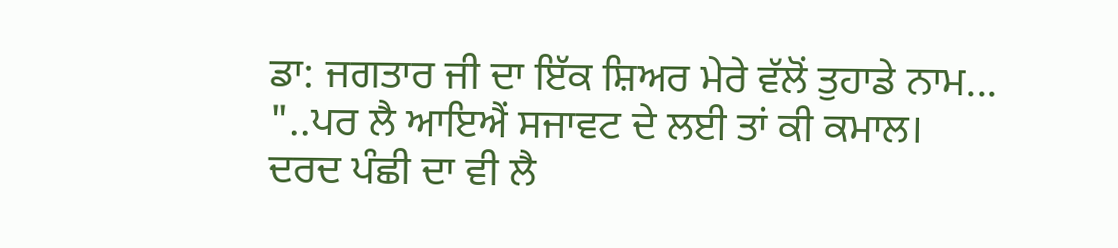ਡਾ: ਜਗਤਾਰ ਜੀ ਦਾ ਇੱਕ ਸ਼ਿਅਰ ਮੇਰੇ ਵੱਲੋਂ ਤੁਹਾਡੇ ਨਾਮ...
"..ਪਰ ਲੈ ਆਇਐਂ ਸਜਾਵਟ ਦੇ ਲਈ ਤਾਂ ਕੀ ਕਮਾਲ।
ਦਰਦ ਪੰਛੀ ਦਾ ਵੀ ਲੈ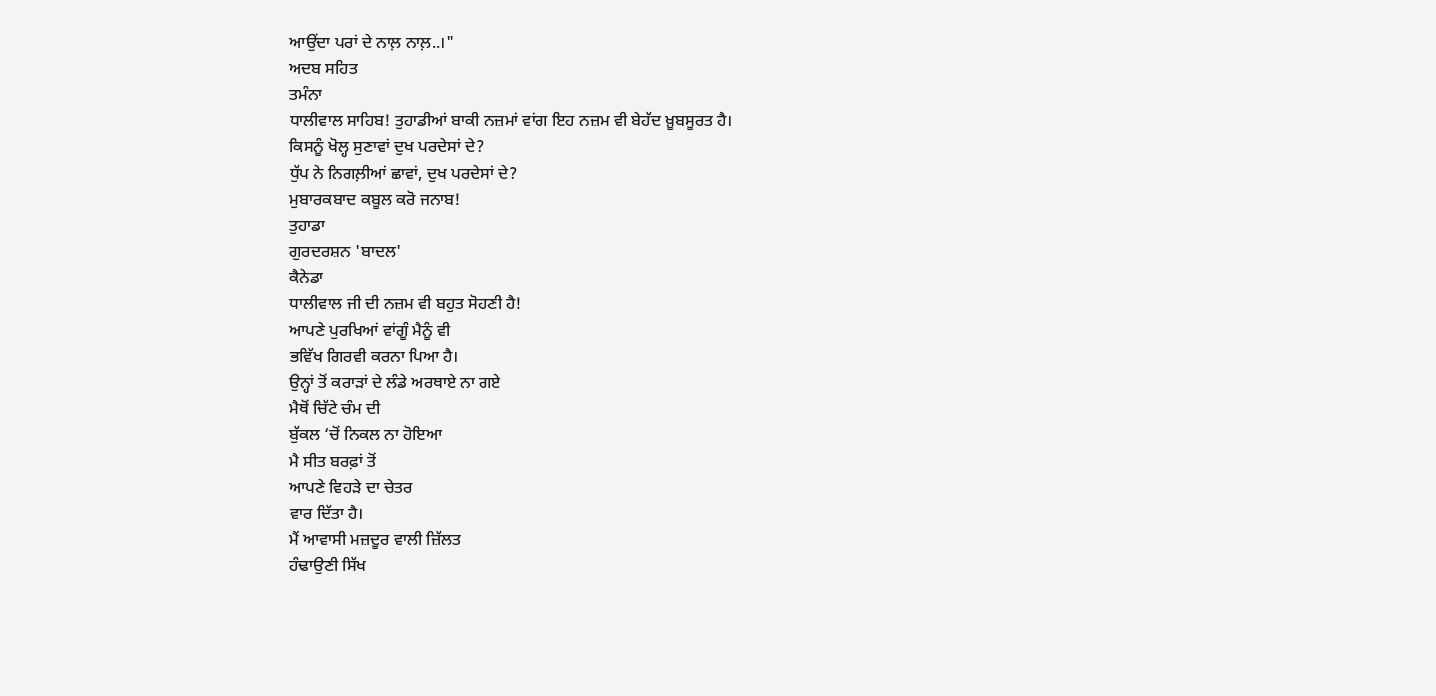ਆਉਂਦਾ ਪਰਾਂ ਦੇ ਨਾਲ਼ ਨਾਲ਼..।"
ਅਦਬ ਸਹਿਤ
ਤਮੰਨਾ
ਧਾਲੀਵਾਲ ਸਾਹਿਬ! ਤੁਹਾਡੀਆਂ ਬਾਕੀ ਨਜ਼ਮਾਂ ਵਾਂਗ ਇਹ ਨਜ਼ਮ ਵੀ ਬੇਹੱਦ ਖ਼ੂਬਸੂਰਤ ਹੈ।
ਕਿਸਨੂੰ ਖੋਲ੍ਹ ਸੁਣਾਵਾਂ ਦੁਖ ਪਰਦੇਸਾਂ ਦੇ?
ਧੁੱਪ ਨੇ ਨਿਗਲ਼ੀਆਂ ਛਾਵਾਂ, ਦੁਖ ਪਰਦੇਸਾਂ ਦੇ?
ਮੁਬਾਰਕਬਾਦ ਕਬੂਲ ਕਰੋ ਜਨਾਬ!
ਤੁਹਾਡਾ
ਗੁਰਦਰਸ਼ਨ 'ਬਾਦਲ'
ਕੈਨੇਡਾ
ਧਾਲੀਵਾਲ ਜੀ ਦੀ ਨਜ਼ਮ ਵੀ ਬਹੁਤ ਸੋਹਣੀ ਹੈ!
ਆਪਣੇ ਪੁਰਖਿਆਂ ਵਾਂਗੂੰ ਮੈਨੂੰ ਵੀ
ਭਵਿੱਖ ਗਿਰਵੀ ਕਰਨਾ ਪਿਆ ਹੈ।
ਉਨ੍ਹਾਂ ਤੋਂ ਕਰਾੜਾਂ ਦੇ ਲੰਡੇ ਅਰਥਾਏ ਨਾ ਗਏ
ਮੈਥੋਂ ਚਿੱਟੇ ਚੰਮ ਦੀ
ਬੁੱਕਲ ‘ਚੋਂ ਨਿਕਲ ਨਾ ਹੋਇਆ
ਮੈ ਸੀਤ ਬਰਫ਼ਾਂ ਤੋਂ
ਆਪਣੇ ਵਿਹੜੇ ਦਾ ਚੇਤਰ
ਵਾਰ ਦਿੱਤਾ ਹੈ।
ਮੈਂ ਆਵਾਸੀ ਮਜ਼ਦੂਰ ਵਾਲੀ ਜ਼ਿੱਲਤ
ਹੰਢਾਉਣੀ ਸਿੱਖ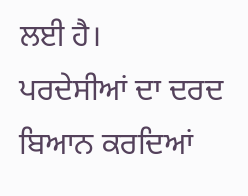ਲਈ ਹੈ।
ਪਰਦੇਸੀਆਂ ਦਾ ਦਰਦ ਬਿਆਨ ਕਰਦਿਆਂ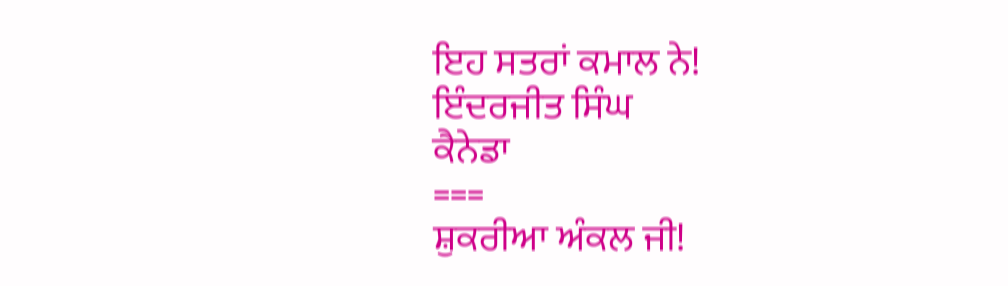ਇਹ ਸਤਰਾਂ ਕਮਾਲ ਨੇ!
ਇੰਦਰਜੀਤ ਸਿੰਘ
ਕੈਨੇਡਾ
===
ਸ਼ੁਕਰੀਆ ਅੰਕਲ ਜੀ!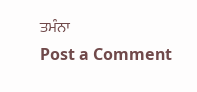ਤਮੰਨਾ
Post a Comment